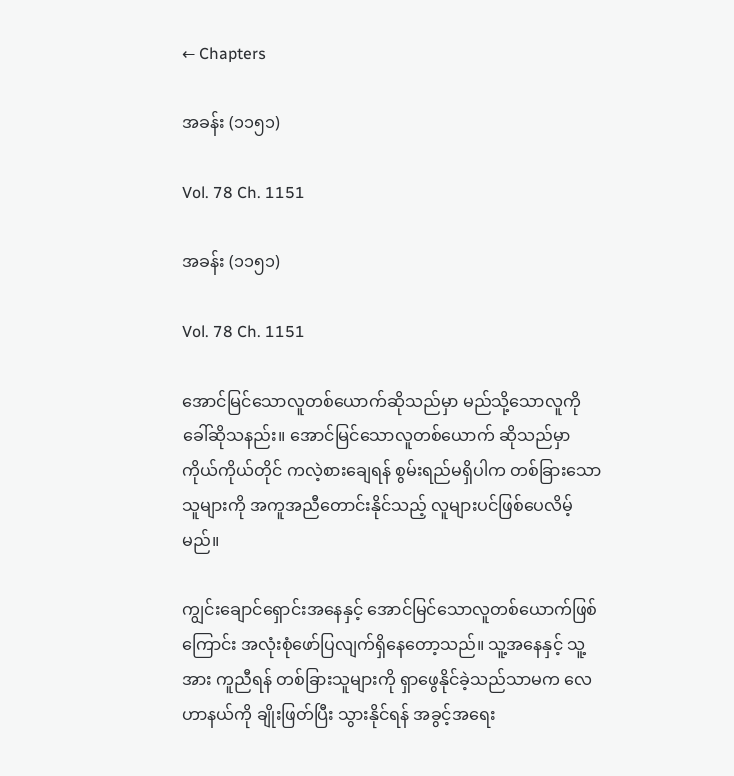← Chapters

အခန်း (၁၁၅၁)

Vol. 78 Ch. 1151

အခန်း (၁၁၅၁)

Vol. 78 Ch. 1151

အောင်မြင်သောလူတစ်ယောက်ဆိုသည်မှာ မည်သို့သောလူကို ခေါ်ဆိုသနည်း။ အောင်မြင်သောလူတစ်ယောက် ဆိုသည်မှာ ကိုယ်ကိုယ်တိုင် ကလဲ့စားချေရန် စွမ်းရည်မရှိပါက တစ်ခြားသောသူများကို အကူအညီတောင်းနိုင်သည့် လူများပင်ဖြစ်ပေလိမ့်မည်။

ကျွင်းချောင်ရှောင်းအနေနှင့် အောင်မြင်သောလူတစ်ယောက်ဖြစ်ကြောင်း အလုံးစုံဖော်ပြလျက်ရှိနေတော့သည်။ သူ့အနေနှင့် သူ့အား ကူညီရန် တစ်ခြားသူများကို ရှာဖွေနိုင်ခဲ့သည်သာမက လေဟာနယ်ကို ချိုးဖြတ်ပြီး သွားနိုင်ရန် အခွင့်အရေး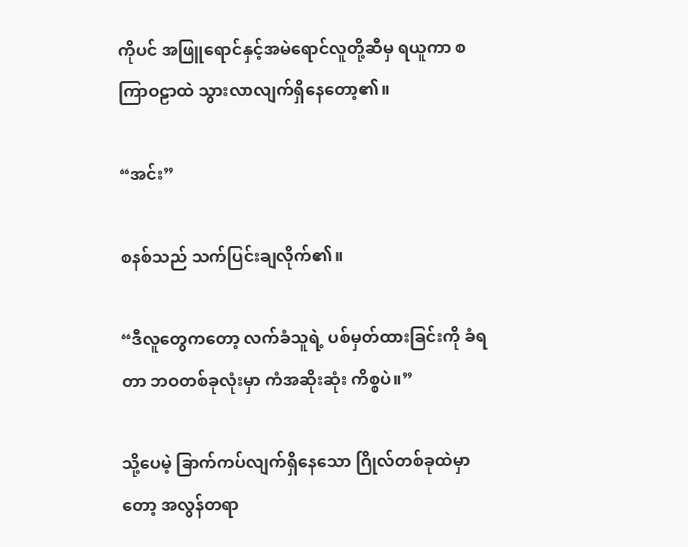ကိုပင် အဖြူရောင်နှင့်အမဲရောင်လူတို့ဆီမှ ရယူကာ စကြာဝဠာထဲ သွားလာလျက်ရှိနေတော့၏။

“အင်း”

စနစ်သည် သက်ပြင်းချလိုက်၏။

“ဒီလူတွေကတော့ လက်ခံသူရဲ့ ပစ်မှတ်ထားခြင်းကို ခံရတာ ဘဝတစ်ခုလုံးမှာ ကံအဆိုးဆုံး ကိစ္စပဲ။”

သို့ပေမဲ့ ခြာက်ကပ်လျက်ရှိနေသော ဂြိုလ်တစ်ခုထဲမှာတော့ အလွန်တရာ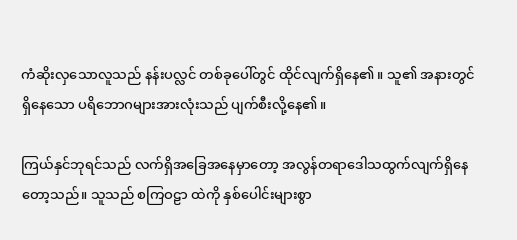ကံဆိုးလှသောလူသည် နန်းပလ္လင် တစ်ခုပေါ်တွင် ထိုင်လျက်ရှိနေ၏။ သူ၏ အနားတွင်ရှိနေသော ပရိဘောဂများအားလုံးသည် ပျက်စီးလို့နေ၏။

ကြယ်နှင်ဘုရင်သည် လက်ရှိအခြေအနေမှာတော့ အလွန်တရာဒေါသထွက်လျက်ရှိနေတော့သည်။ သူသည် စကြဝဠာ ထဲကို နှစ်ပေါင်းများစွာ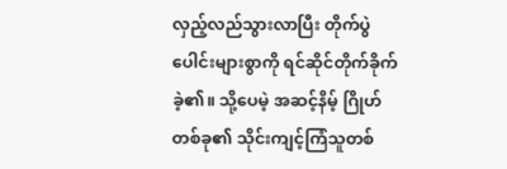လှည့်လည်သွားလာပြီး တိုက်ပွဲပေါင်းများစွာကို ရင်ဆိုင်တိုက်ခိုက်ခဲ့၏။ သို့ပေမဲ့ အဆင့်နိမ့် ဂြိုဟ်တစ်ခု၏ သိုင်းကျင့်ကြံသူတစ်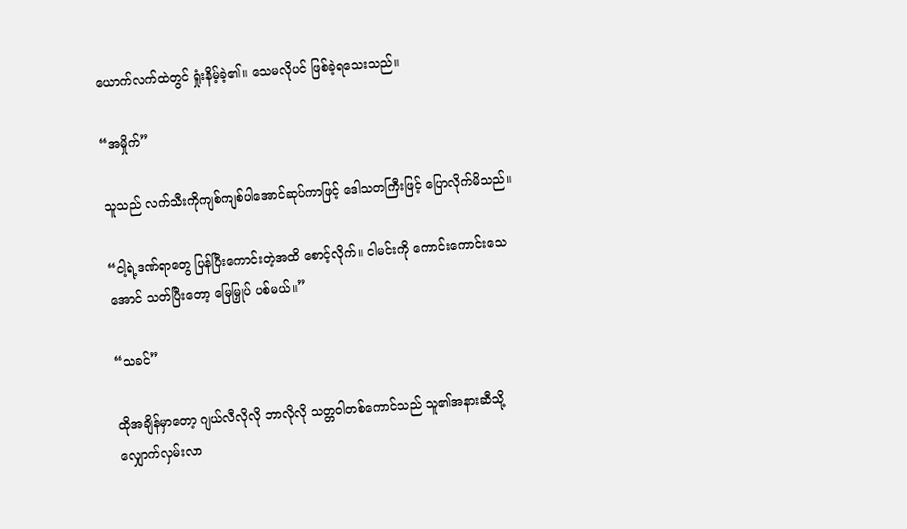ယောက်လက်ထဲတွင် ရှုံးနိမ့်ခဲ့၏။ သေမလိုပင် ဖြစ်ခဲ့ရသေးသည်။

“အမှိုက်”

သူသည် လက်သီးကိုကျစ်ကျစ်ပါအောင်ဆုပ်ကာဖြင့် ဒေါသတကြီးဖြင့် ပြောလိုက်မိသည်။

“ငါ့ရဲ့ဒဏ်ရာတွေ ပြန်ပြီးကောင်းတဲ့အထိ စောင့်လိုက်။ ငါမင်းကို ကောင်းကောင်းသေအောင် သတ်ပြီးတော့ မြေမြှုပ် ပစ်မယ်။”

“သခင်”

ထိုအချိန်မှာတော့ ဂျယ်လီလိုလို ဘာလိုလို သတ္တဝါတစ်ကောင်သည် သူ၏အနားဆီသို့ လျှောက်လှမ်းလာ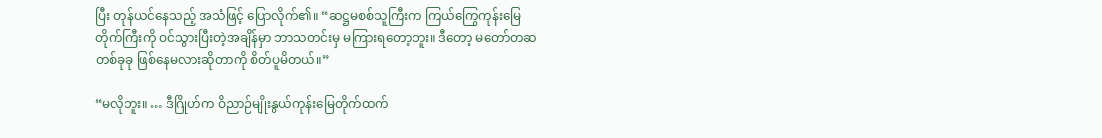ပြီး တုန်ယင်နေသည့် အသံဖြင့် ပြောလိုက်၏။ “ဆဋ္ဌမစစ်သူကြီးက ကြယ်ကြွေကုန်းမြေတိုက်ကြီးကို ဝင်သွားပြီးတဲ့အချိန်မှာ ဘာသတင်းမှ မကြားရတော့ဘူး။ ဒီတော့ မတော်တဆ တစ်ခုခု ဖြစ်နေမလားဆိုတာကို စိတ်ပူမိတယ်။”

“မလိုဘူး။ … ဒီဂြိုဟ်က ဝိညာဉ်မျိုးနွယ်ကုန်းမြေတိုက်ထက်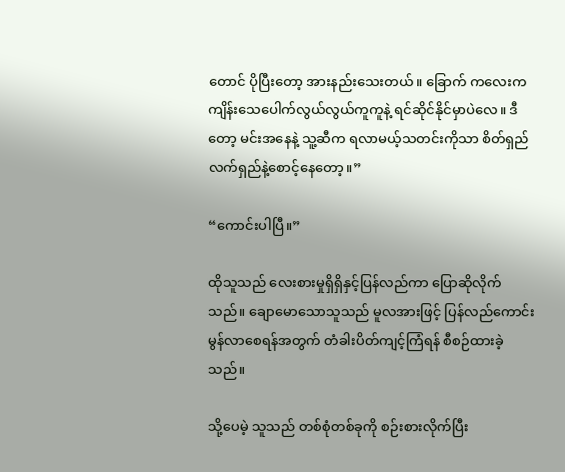တောင် ပိုပြီးတော့ အားနည်းသေးတယ်။ ခြောက် ကလေးက ကျိန်းသေပေါက်လွယ်လွယ်ကူကူနဲ့ ရင်ဆိုင်နိုင်မှာပဲလေ။ ဒီတော့ မင်းအနေနဲ့ သူ့ဆီက ရလာမယ့်သတင်းကိုသာ စိတ်ရှည်လက်ရှည်နဲ့စောင့်နေတော့။”

“ကောင်းပါပြီ။”

ထိုသူသည် လေးစားမှုရှိရှိနှင့်ပြန်လည်ကာ ပြောဆိုလိုက်သည်။ ချောမောသောသူသည် မူလအားဖြင့် ပြန်လည်ကောင်းမွန်လာစေရန်အတွက် တံခါးပိတ်ကျင့်ကြံရန် စီစဉ်ထားခဲ့သည်။

သို့ပေမဲ့ သူသည် တစ်စုံတစ်ခုကို စဉ်းစားလိုက်ပြီး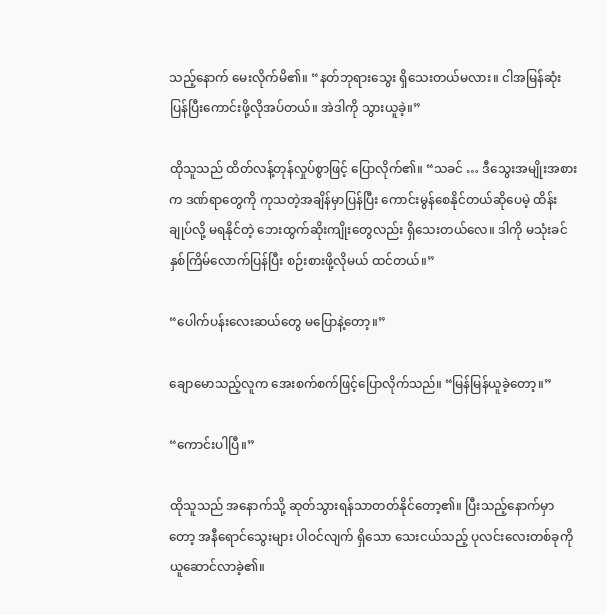သည့်နောက် မေးလိုက်မိ၏။ “နတ်ဘုရားသွေး ရှိသေးတယ်မလား။ ငါအမြန်ဆုံးပြန်ပြီးကောင်းဖို့လိုအပ်တယ်။ အဲဒါကို သွားယူခဲ့။”

ထိုသူသည် ထိတ်လန့်တုန်လှုပ်စွာဖြင့် ပြောလိုက်၏။ “သခင် … ဒီသွေးအမျိုးအစားက ဒဏ်ရာတွေကို ကုသတဲ့အချိန်မှာပြန်ပြီး ကောင်းမွန်စေနိုင်တယ်ဆိုပေမဲ့ ထိန်းချုပ်လို့ မရနိုင်တဲ့ ဘေးထွက်ဆိုးကျိုးတွေလည်း ရှိသေးတယ်လေ။ ဒါကို မသုံးခင် နှစ်ကြိမ်လောက်ပြန်ပြီး စဉ်းစားဖို့လိုမယ် ထင်တယ်။”

“ပေါက်ပန်းလေးဆယ်တွေ မပြောနဲ့တော့။”

ချောမောသည့်လူက အေးစက်စက်ဖြင့်ပြောလိုက်သည်။ “မြန်မြန်ယူခဲ့တော့။”

“ကောင်းပါပြီ။”

ထိုသူသည် အနောက်သို့ ဆုတ်သွားရန်သာတတ်နိုင်တော့၏။ ပြီးသည့်နောက်မှာတော့ အနီရောင်သွေးများ ပါဝင်လျက် ရှိသော သေးငယ်သည့် ပုလင်းလေးတစ်ခုကို ယူဆောင်လာခဲ့၏။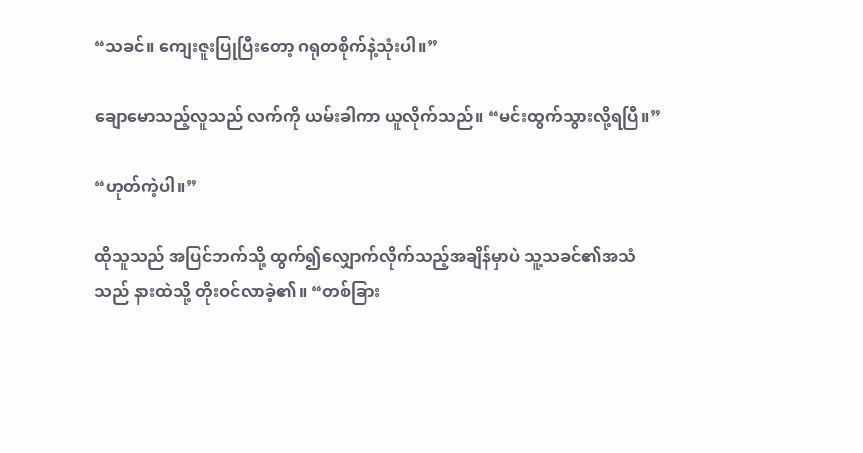“သခင်။ ကျေးဇူးပြုပြီးတော့ ဂရုတစိုက်နဲ့သုံးပါ။”

ချောမောသည့်လူသည် လက်ကို ယမ်းခါကာ ယူလိုက်သည်။ “မင်းထွက်သွားလို့ရပြီ။”

“ဟုတ်ကဲ့ပါ။”

ထိုသူသည် အပြင်ဘက်သို့ ထွက်၍လျှောက်လိုက်သည့်အချိန်မှာပဲ သူ့သခင်၏အသံသည် နားထဲသို့ တိုးဝင်လာခဲ့၏။ “တစ်ခြား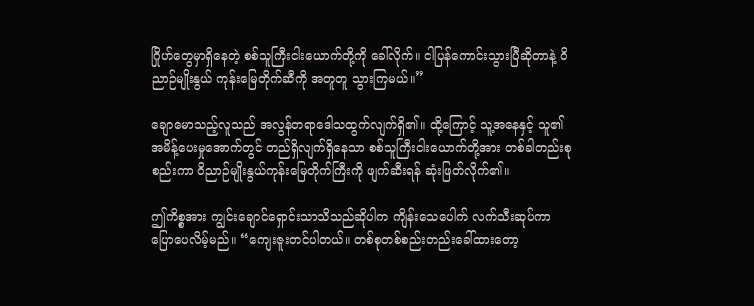ဂြိုဟ်တွေမှာရှိနေတဲ့ စစ်သူကြီးငါးယောက်တို့ကို ခေါ်လိုက်။ ငါပြန်ကောင်းသွားပြီဆိုတာနဲ့ ဝိညာဉ်မျိုးနွယ် ကုန်းမြေတိုက်ဆီကို အတူတူ သွားကြမယ်။”

ချောမောသည့်လူသည် အလွန်တရာဒေါသထွက်လျက်ရှိ၏။ ထို့ကြောင့် သူ့အနေနှင့် သူ၏ အမိန့်ပေးမှုအောက်တွင် တည်ရှိလျက်ရှိနေသာ စစ်သူကြီးငါးယောက်တို့အား တစ်ခါတည်းစုစည်းကာ ဝိညာဉ်မျိုးနွယ်ကုန်းမြေတိုက်ကြီးကို ဖျက်ဆီးရန် ဆုံးဖြတ်လိုက်၏။

ဤကိစ္စအား ကျွင်းချောင်ရှောင်းသာသိသည်ဆိုပါက ကျိန်းသေပေါက် လက်သီးဆုပ်ကာ ပြောပေလိမ့်မည်။ “ကျေးဇူးတင်ပါတယ်။ တစ်စုတစ်စည်းတည်းခေါ်ထားတော့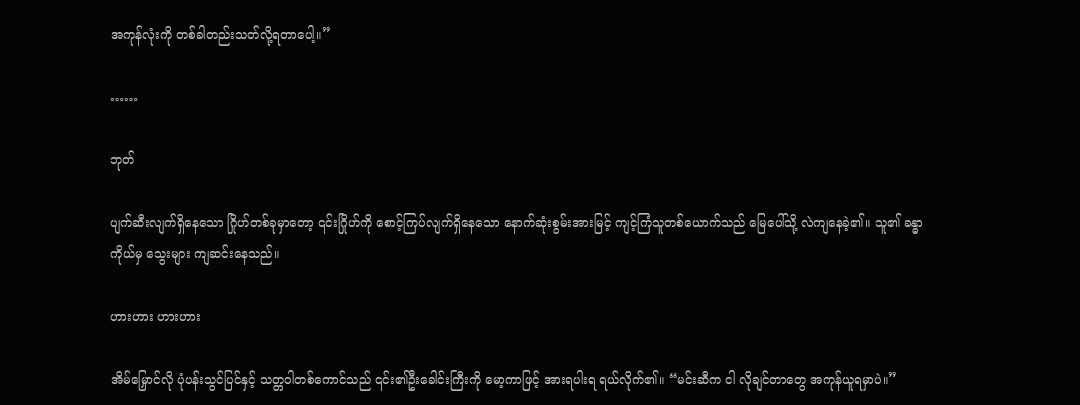အကုန်လုံးကို တစ်ခါတည်းသတ်လို့ရတာပေါ့။”

……

ဘုတ်

ပျက်ဆီးလျက်ရှိနေသော ဂြိုဟ်တစ်ခုမှာတော့ ၎င်းဂြိုဟ်ကို စောင့်ကြပ်လျက်ရှိနေသော နောက်ဆုံးစွမ်းအားမြင့် ကျင့်ကြံသူတစ်ယောက်သည် မြေပေါ်သို့ လဲကျနေခဲ့၏။ သူ၏ ခန္ဓာကိုယ်မှ သွေးများ ကျဆင်းနေသည်။

ဟားဟား ဟားဟား

အိမ်မြှောင်လို ပုံပန်းသွင်ပြင်နှင့် သတ္တဝါတစ်ကောင်သည် ၎င်း၏ဦးခေါင်းကြီးကို မော့ကာဖြင့် အားရပါးရ ရယ်လိုက်၏။ “မင်းဆီက ငါ လိုချင်တာတွေ အကုန်ယူရမှာပဲ။”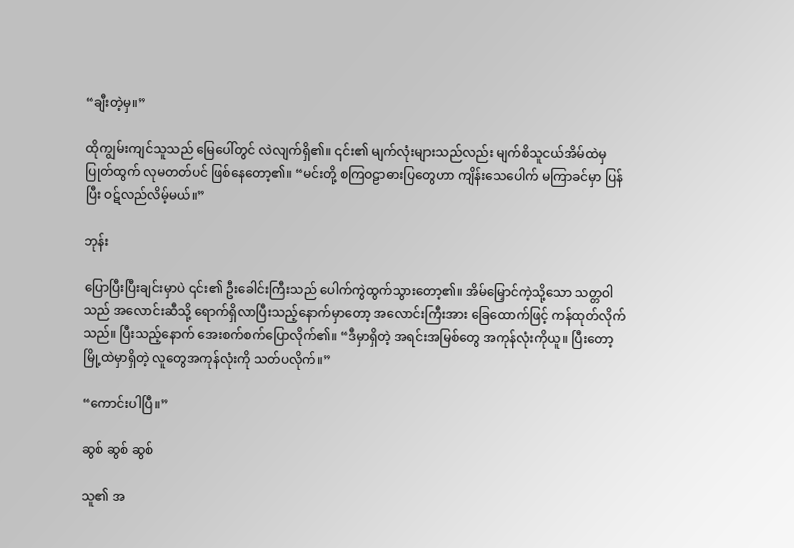“ချီးတဲ့မှ။”

ထိုကျွမ်းကျင်သူသည် မြေပေါ်တွင် လဲလျက်ရှိ၏။ ၎င်း၏ မျက်လုံးများသည်လည်း မျက်စိသူငယ်အိမ်ထဲမှ ပြုတ်ထွက် လုမတတ်ပင် ဖြစ်နေတော့၏။ “မင်းတို့ စကြဝဠာဓားပြတွေဟာ ကျိန်းသေပေါက် မကြာခင်မှာ ပြန်ပြီး ဝဋ်လည်လိမ့်မယ်။”

ဘုန်း

ပြောပြီးပြီးချင်းမှာပဲ ၎င်း၏ ဦးခေါင်းကြီးသည် ပေါက်ကွဲထွက်သွားတော့၏။ အိမ်မြှောင်ကဲ့သို့သော သတ္တဝါသည် အလောင်းဆီသို့ ရောက်ရှိလာပြီးသည့်နောက်မှာတော့ အလောင်းကြီးအား ခြေထောက်ဖြင့် ကန်ထုတ်လိုက်သည်။ ပြီးသည့်နောက် အေးစက်စက်ပြောလိုက်၏။ “ဒီမှာရှိတဲ့ အရင်းအမြစ်တွေ အကုန်လုံးကိုယူ။ ပြီးတော့ မြို့ထဲမှာရှိတဲ့ လူတွေအကုန်လုံးကို သတ်ပလိုက်။”

“ကောင်းပါပြီ။”

ဆွစ် ဆွစ် ဆွစ်

သူ၏ အ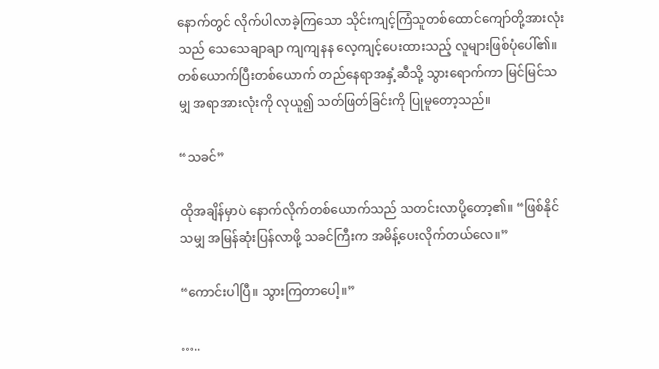နောက်တွင် လိုက်ပါလာခဲ့ကြသော သိုင်းကျင့်ကြံသူတစ်ထောင်ကျော်တို့အားလုံးသည် သေသေချာချာ ကျကျနန လေ့ကျင့်ပေးထားသည့် လူများဖြစ်ပုံပေါ်၏။ တစ်ယောက်ပြီးတစ်ယောက် တည်နေရာအနှံ့ဆီသို့ သွားရောက်ကာ မြင်မြင်သမျှ အရာအားလုံးကို လုယူ၍ သတ်ဖြတ်ခြင်းကို ပြုမူတော့သည်။

“သခင်”

ထိုအချိန်မှာပဲ နောက်လိုက်တစ်ယောက်သည် သတင်းလာပို့တော့၏။ “ဖြစ်နိုင်သမျှ အမြန်ဆုံးပြန်လာဖို့ သခင်ကြီးက အမိန့်ပေးလိုက်တယ်လေ။”

“ကောင်းပါပြီ။ သွားကြတာပေါ့။”

…..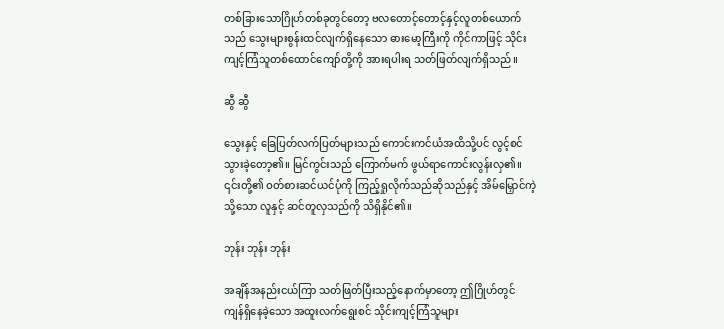တစ်ခြားသောဂြိုဟ်တစ်ခုတွင်တော့ ဗလတောင့်တောင့်နှင့်လူတစ်ယောက်သည် သွေးများစွန်းထင်လျက်ရှိနေသော ဓားမော့ကြီးကို ကိုင်ကာဖြင့် သိုင်းကျင့်ကြံသူတစ်ထောင်ကျော်တို့ကို အားရပါးရ သတ်ဖြတ်လျက်ရှိသည်။

ဆွီ ဆွီ

သွေးနှင့် ခြေပြတ်လက်ပြတ်များသည် ကောင်းကင်ယံအထိသို့ပင် လွင့်စင်သွားခဲ့တော့၏။ မြင်ကွင်းသည် ကြောက်မက် ဖွယ်ရာကောင်းလွန်းလှ၏။ ၎င်းတို့၏ ဝတ်စားဆင်ယင်ပုံကို ကြည့်ရှုလိုက်သည်ဆိုသည်နှင့် အိမ်မြှောင်ကဲ့သို့သော လူနှင့် ဆင်တူလှသည်ကို သိရှိနိုင်၏။

ဘုန်း ဘုန်း ဘုန်း

အချိန်အနည်းငယ်ကြာ သတ်ဖြတ်ပြီးသည့်နောက်မှာတော့ ဤဂြိုဟ်တွင် ကျန်ရှိနေခဲ့သော အထူးလက်ရွေးစင် သိုင်းကျင့်ကြံသူများ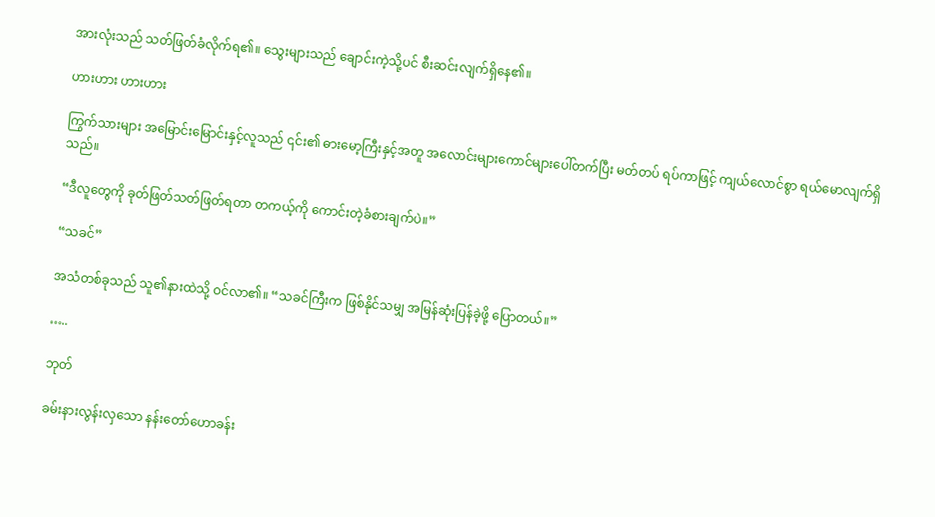အားလုံးသည် သတ်ဖြတ်ခံလိုက်ရ၏။ သွေးများသည် ချောင်းကဲ့သို့ပင် စီးဆင်းလျက်ရှိနေ၏။

ဟားဟား ဟားဟား

ကြွက်သားများ အမြောင်းမြောင်းနှင့်လူသည် ၎င်း၏ ဓားမော့ကြီးနှင့်အတူ အလောင်းများကောင်များပေါ်တက်ပြီး မတ်တပ် ရပ်ကာဖြင့် ကျယ်လောင်စွာ ရယ်မောလျက်ရှိသည်။

“ဒီလူတွေကို ခုတ်ဖြတ်သတ်ဖြတ်ရတာ တကယ့်ကို ကောင်းတဲ့ခံစားချက်ပဲ။”

“သခင်”

အသံတစ်ခုသည် သူ၏နားထဲသို့ ဝင်လာ၏။ “သခင်ကြီးက ဖြစ်နိုင်သမျှ အမြန်ဆုံးပြန်ခဲ့ဖို့ ပြောတယ်။”

…..

ဘုတ်

ခမ်းနားလွန်းလှသော နန်းတော်ဟောခန်း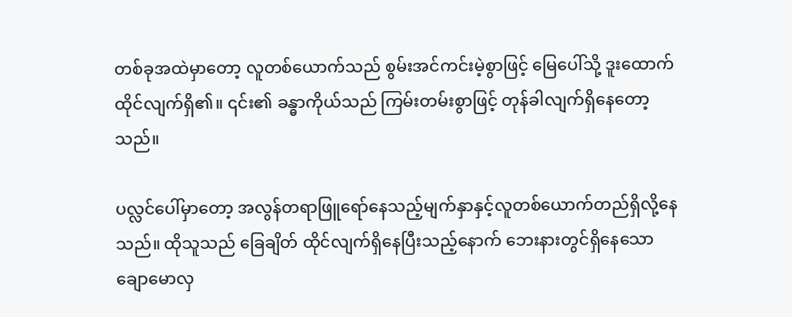တစ်ခုအထဲမှာတော့ လူတစ်ယောက်သည် စွမ်းအင်ကင်းမဲ့စွာဖြင့် မြေပေါ်သို့ ဒူးထောက်ထိုင်လျက်ရှိ၏။ ၎င်း၏ ခန္ဓာကိုယ်သည် ကြမ်းတမ်းစွာဖြင့် တုန်ခါလျက်ရှိနေတော့သည်။

ပလ္လင်ပေါ်မှာတော့ အလွန်တရာဖြူရော်နေသည့်မျက်နှာနှင့်လူတစ်ယောက်တည်ရှိလို့နေသည်။ ထိုသူသည် ခြေချိတ် ထိုင်လျက်ရှိနေပြီးသည့်နောက် ဘေးနားတွင်ရှိနေသော ချောမောလှ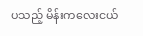ပသည့် မိန်းကလေးငယ်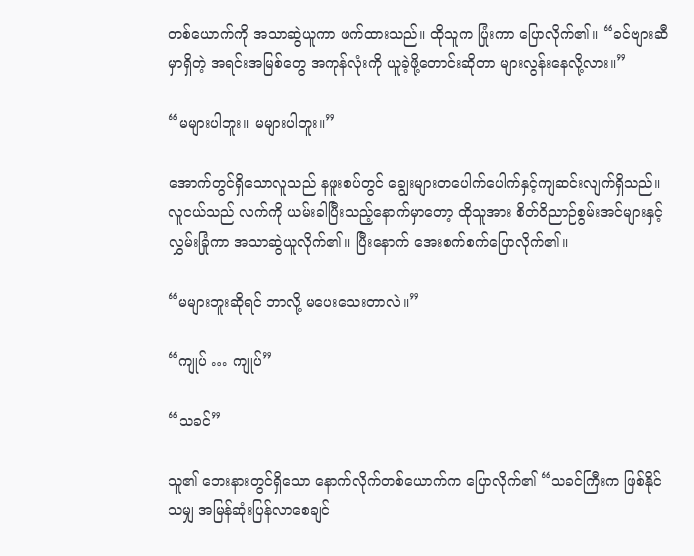တစ်ယောက်ကို အသာဆွဲယူကာ ဖက်ထားသည်။ ထိုသူက ပြုံးကာ ပြောလိုက်၏။ “ခင်ဗျားဆီမှာရှိတဲ့ အရင်းအမြစ်တွေ အကုန်လုံးကို ယူခဲ့ဖို့တောင်းဆိုတာ များလွန်းနေလို့လား။”

“မများပါဘူး။ မများပါဘူး။”

အောက်တွင်ရှိသောလူသည် နဖူးစပ်တွင် ချွေးများတပေါက်ပေါက်နှင့်ကျဆင်းလျက်ရှိသည်။ လူငယ်သည် လက်ကို ယမ်းခါပြီးသည့်နောက်မှာတော့ ထိုသူအား စိတ်ဝိညာဉ်စွမ်းအင်များနှင့်လွှမ်းခြုံကာ အသာဆွဲယူလိုက်၏။ ပြီးနောက် အေးစက်စက်ပြောလိုက်၏။

“မများဘူးဆိုရင် ဘာလို့ မပေးသေးတာလဲ။”

“ကျုပ် … ကျုပ်”

“သခင်”

သူ၏ ဘေးနားတွင်ရှိသော နောက်လိုက်တစ်ယောက်က ပြောလိုက်၏ “သခင်ကြီးက ဖြစ်နိုင်သမျှ အမြန်ဆုံးပြန်လာစေချင်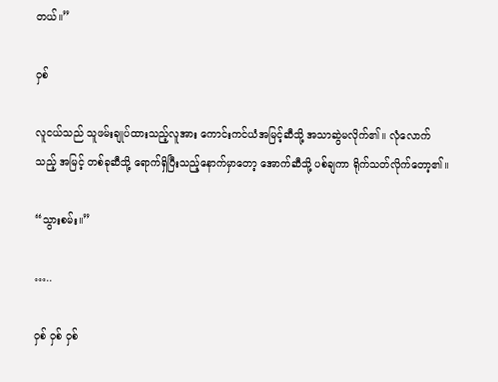တယ်။”

ဝှစ်

လူငယ်သည် သူဖမ်းချုပ်ထားသည့်လူအား ကောင်းကင်ယံအမြင့်ဆီသို့ အသာဆွဲမလိုက်၏။ လုံလောက်သည့် အမြင့် တစ်ခုဆီသို့ ရောက်ရှိပြီးသည့်နောက်မှာတော့ အောက်ဆီသို့ ပစ်ချကာ ရိုက်သတ်လိုက်တော့၏။

“သွားစမ်း။”

…..

ဝှစ် ဝှစ် ဝှစ်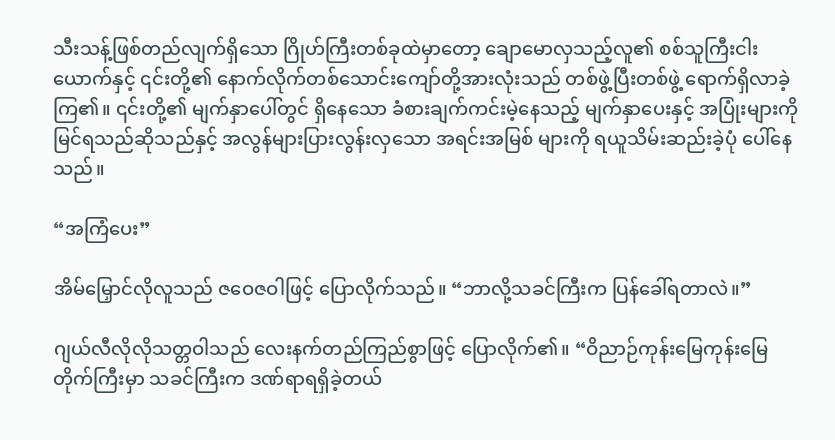သီးသန့်ဖြစ်တည်လျက်ရှိသော ဂြိုဟ်ကြီးတစ်ခုထဲမှာတော့ ချောမောလှသည့်လူ၏ စစ်သူကြီးငါးယောက်နှင့် ၎င်းတို့၏ နောက်လိုက်တစ်သောင်းကျော်တို့အားလုံးသည် တစ်ဖွဲ့ပြီးတစ်ဖွဲ့ ရောက်ရှိလာခဲ့ကြ၏။ ၎င်းတို့၏ မျက်နှာပေါ်တွင် ရှိနေသော ခံစားချက်ကင်းမဲ့နေသည့် မျက်နှာပေးနှင့် အပြုံးများကို မြင်ရသည်ဆိုသည်နှင့် အလွန်များပြားလွန်းလှသော အရင်းအမြစ် များကို ရယူသိမ်းဆည်းခဲ့ပုံ ပေါ်နေသည်။

“အကြံပေး”

အိမ်မြှောင်လိုလူသည် ဇဝေဇဝါဖြင့် ပြောလိုက်သည်။ “ဘာလို့သခင်ကြီးက ပြန်ခေါ်ရတာလဲ။”

ဂျယ်လီလိုလိုသတ္တဝါသည် လေးနက်တည်ကြည်စွာဖြင့် ပြောလိုက်၏။ “ဝိညာဉ်ကုန်းမြေကုန်းမြေတိုက်ကြီးမှာ သခင်ကြီးက ဒဏ်ရာရရှိခဲ့တယ်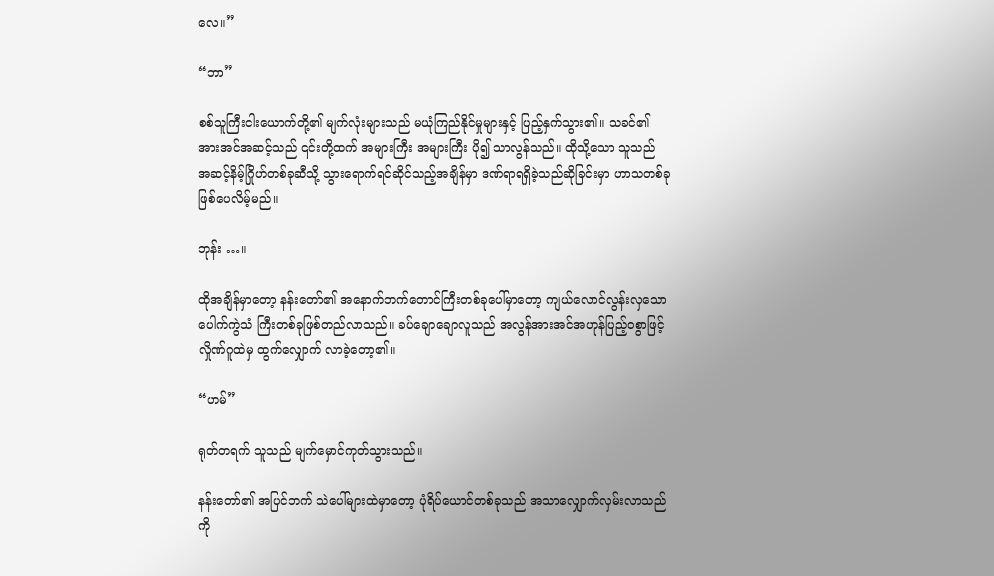လေ။”

“ဘာ”

စစ်သူကြီးငါးယောက်တို့၏ မျက်လုံးများသည် မယုံကြည်နိုင်မှုများနှင့် ပြည့်နှက်သွား၏။ သခင်၏ အားအင်အဆင့်သည် ၎င်းတို့ထက် အများကြီး အများကြီး ပို၍ သာလွန်သည်။ ထိုသို့သော သူသည် အဆင့်နိမ့်ဂြိုဟ်တစ်ခုဆီသို့ သွားရောက်ရင်ဆိုင်သည့်အချိန်မှာ ဒဏ်ရာရရှိခဲ့သည်ဆိုခြင်းမှာ ဟာသတစ်ခု ဖြစ်ပေလိမ့်မည်။

ဘုန်း …။

ထိုအချိန်မှာတော့ နန်းတော်၏ အနောက်ဘက်တောင်ကြီးတစ်ခုပေါ်မှာတော့ ကျယ်လောင်လွန်းလှသော ပေါက်ကွဲသံ ကြီးတစ်ခုဖြစ်တည်လာသည်။ ခပ်ချောချောလူသည် အလွန်အားအင်အဟုန်ပြည့်ဝစွာဖြင့် လှိုဏ်ဂူထဲမှ ထွက်လျှောက် လာခဲ့တော့၏။

“ဟမ်”

ရုတ်တရက် သူသည် မျက်မှောင်ကုတ်သွားသည်။

နန်းတော်၏ အပြင်ဘက် သဲပေါ်များထဲမှာတော့ ပုံရိပ်ယောင်တစ်ခုသည် အသာလျှောက်လှမ်းလာသည်ကို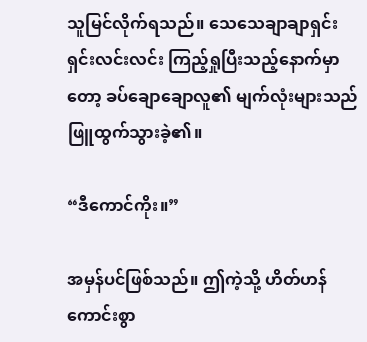သူမြင်လိုက်ရသည်။ သေသေချာချာရှင်းရှင်းလင်းလင်း ကြည့်ရှုပြီးသည့်နောက်မှာတော့ ခပ်ချောချောလူ၏ မျက်လုံးများသည် ဖြူထွက်သွားခဲ့၏။

“ဒီကောင်ကိုး။”

အမှန်ပင်ဖြစ်သည်။ ဤကဲ့သို့ ဟိတ်ဟန်ကောင်းစွာ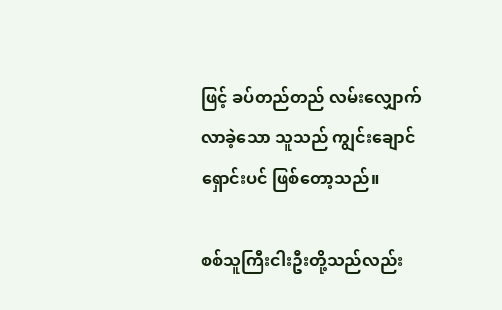ဖြင့် ခပ်တည်တည် လမ်းလျှောက်လာခဲ့သော သူသည် ကျွင်းချောင်ရှောင်းပင် ဖြစ်တော့သည်။

စစ်သူကြီးငါးဦးတို့သည်လည်း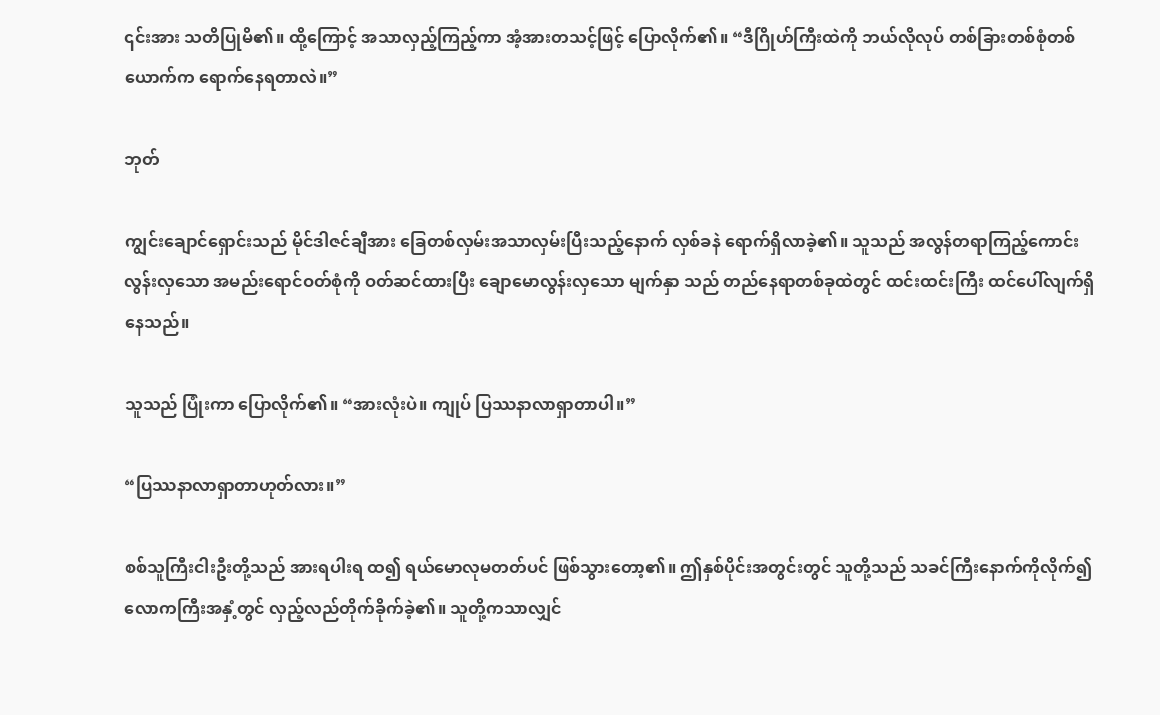၎င်းအား သတိပြုမိ၏။ ထို့ကြောင့် အသာလှည့်ကြည့်ကာ အံ့အားတသင့်ဖြင့် ပြောလိုက်၏။ “ဒီဂြိုဟ်ကြီးထဲကို ဘယ်လိုလုပ် တစ်ခြားတစ်စုံတစ်ယောက်က ရောက်နေရတာလဲ။”

ဘုတ်

ကျွင်းချောင်ရှောင်းသည် မိုင်ဒါဇင်ချီအား ခြေတစ်လှမ်းအသာလှမ်းပြီးသည့်နောက် လှစ်ခနဲ ရောက်ရှိလာခဲ့၏။ သူသည် အလွန်တရာကြည့်ကောင်းလွန်းလှသော အမည်းရောင်ဝတ်စုံကို ဝတ်ဆင်ထားပြီး ချောမောလွန်းလှသော မျက်နှာ သည် တည်နေရာတစ်ခုထဲတွင် ထင်းထင်းကြီး ထင်ပေါ်လျက်ရှိနေသည်။

သူသည် ပြုံးကာ ပြောလိုက်၏။ “အားလုံးပဲ။ ကျုပ် ပြဿနာလာရှာတာပါ။”

“ပြဿနာလာရှာတာဟုတ်လား။”

စစ်သူကြီးငါးဦးတို့သည် အားရပါးရ ထ၍ ရယ်မောလုမတတ်ပင် ဖြစ်သွားတော့၏။ ဤနှစ်ပိုင်းအတွင်းတွင် သူတို့သည် သခင်ကြီးနောက်ကိုလိုက်၍ လောကကြီးအနှံ့တွင် လှည့်လည်တိုက်ခိုက်ခဲ့၏။ သူတို့ကသာလျှင်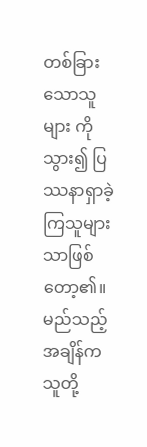တစ်ခြားသောသူများ ကိုသွား၍ ပြဿနာရှာခဲ့ကြသူများသာဖြစ်တော့၏။ မည်သည့်အချိန်က သူတို့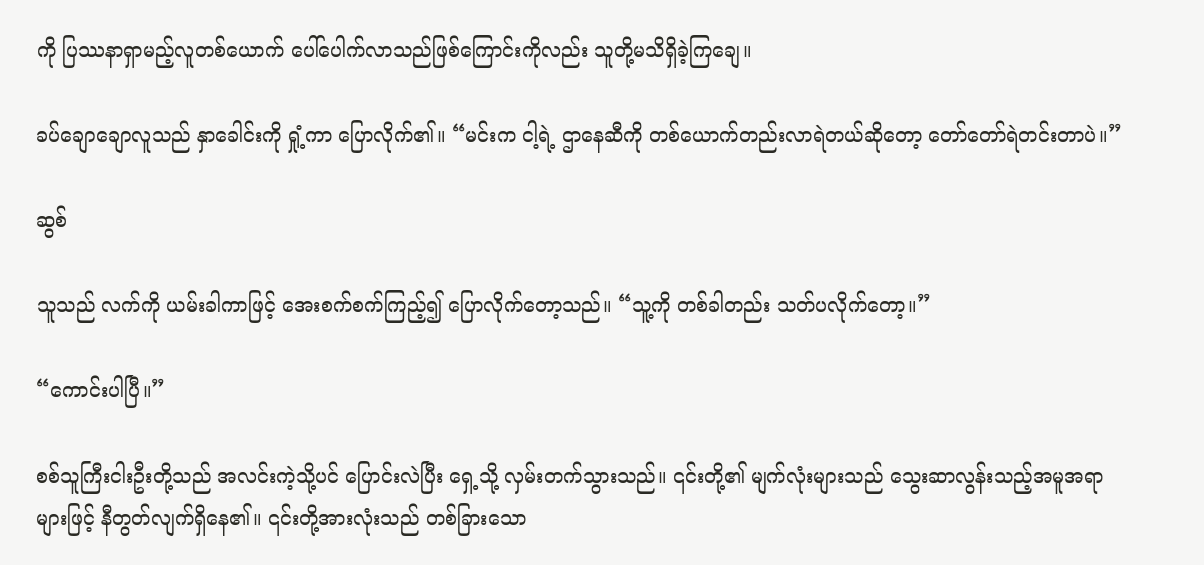ကို ပြဿနာရှာမည့်လူတစ်ယောက် ပေါ်ပေါက်လာသည်ဖြစ်ကြောင်းကိုလည်း သူတို့မသိရှိခဲ့ကြချေ။

ခပ်ချောချောလူသည် နှာခေါင်းကို ရှုံ့ကာ ပြောလိုက်၏။ “မင်းက ငါ့ရဲ့ ဌာနေဆီကို တစ်ယောက်တည်းလာရဲတယ်ဆိုတော့ တော်တော်ရဲတင်းတာပဲ။”

ဆွစ်

သူသည် လက်ကို ယမ်းခါကာဖြင့် အေးစက်စက်ကြည့်၍ ပြောလိုက်တော့သည်။ “သူ့ကို တစ်ခါတည်း သတ်ပလိုက်တော့။”

“ကောင်းပါပြီ။”

စစ်သူကြီးငါးဦးတို့သည် အလင်းကဲ့သို့ပင် ပြောင်းလဲပြီး ရှေ့သို့ လှမ်းတက်သွားသည်။ ၎င်းတို့၏ မျက်လုံးများသည် သွေးဆာလွန်းသည့်အမူအရာများဖြင့် နီတွတ်လျက်ရှိနေ၏။ ၎င်းတို့အားလုံးသည် တစ်ခြားသော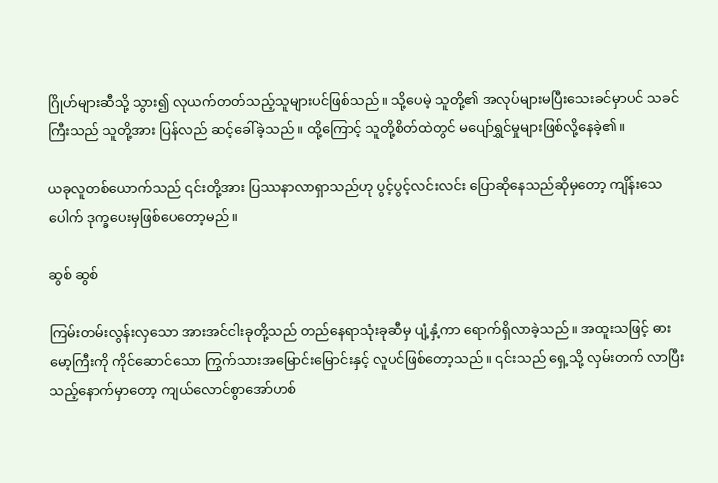ဂြိုဟ်များဆီသို့ သွား၍ လုယက်တတ်သည့်သူများပင်ဖြစ်သည်။ သို့ပေမဲ့ သူတို့၏ အလုပ်များမပြီးသေးခင်မှာပင် သခင်ကြီးသည် သူတို့အား ပြန်လည် ဆင့်ခေါ်ခဲ့သည်။ ထို့ကြောင့် သူတို့စိတ်ထဲတွင် မပျော်ရွှင်မှုများဖြစ်လို့နေခဲ့၏။

ယခုလူတစ်ယောက်သည် ၎င်းတို့အား ပြဿနာလာရှာသည်ဟု ပွင့်ပွင့်လင်းလင်း ပြောဆိုနေသည်ဆိုမှတော့ ကျိန်းသေပေါက် ဒုက္ခပေးမှဖြစ်ပေတော့မည်။

ဆွစ် ဆွစ်

ကြမ်းတမ်းလွန်းလှသော အားအင်ငါးခုတို့သည် တည်နေရာသုံးခုဆီမှ ပျံ့နှံ့ကာ ရောက်ရှိလာခဲ့သည်။ အထူးသဖြင့် ဓားမော့ကြီးကို ကိုင်ဆောင်သော ကြွက်သားအမြောင်းမြောင်းနှင့် လူပင်ဖြစ်တော့သည်။ ၎င်းသည် ရှေ့သို့ လှမ်းတက် လာပြီးသည့်နောက်မှာတော့ ကျယ်လောင်စွာအော်ဟစ်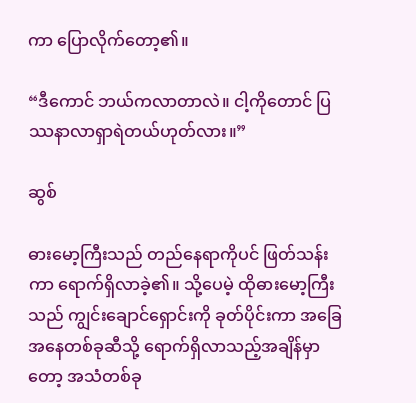ကာ ပြောလိုက်တော့၏။

“ဒီကောင် ဘယ်ကလာတာလဲ။ ငါ့ကိုတောင် ပြဿနာလာရှာရဲတယ်ဟုတ်လား။”

ဆွစ်

ဓားမော့ကြီးသည် တည်နေရာကိုပင် ဖြတ်သန်းကာ ရောက်ရှိလာခဲ့၏။ သို့ပေမဲ့ ထိုဓားမော့ကြီးသည် ကျွင်းချောင်ရှောင်းကို ခုတ်ပိုင်းကာ အခြေအနေတစ်ခုဆီသို့ ရောက်ရှိလာသည့်အချိန်မှာတော့ အသံတစ်ခု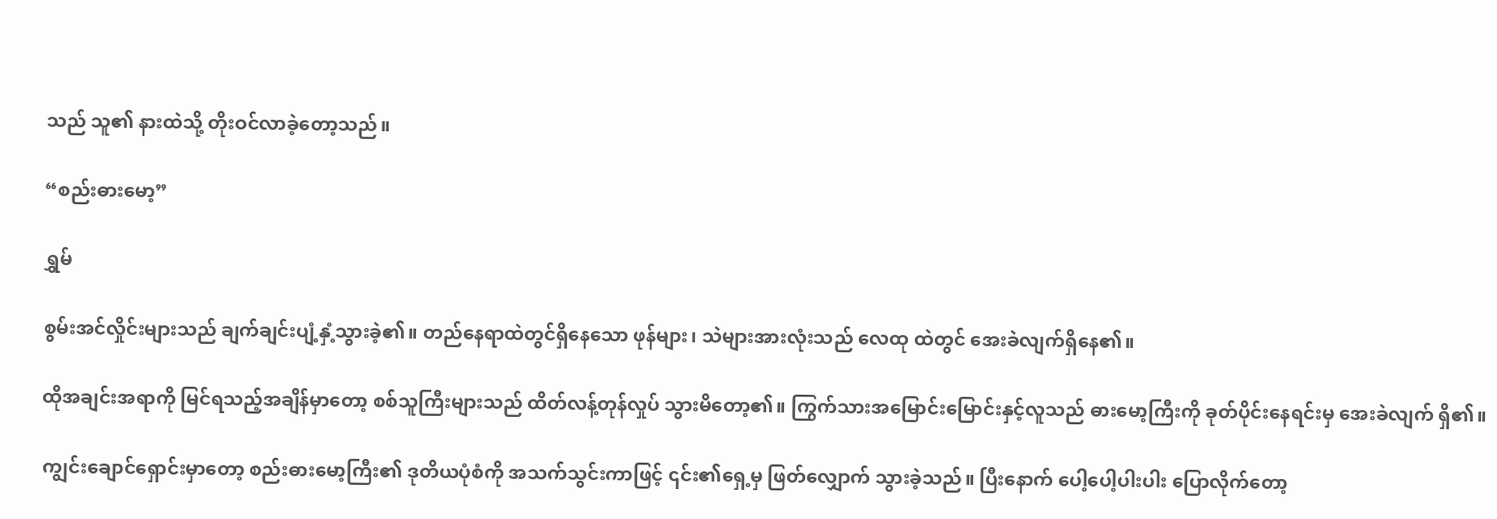သည် သူ၏ နားထဲသို့ တိုးဝင်လာခဲ့တော့သည်။

“စည်းဓားမော့”

ရွှမ်

စွမ်းအင်လှိုင်းများသည် ချက်ချင်းပျံ့နှံ့သွားခဲ့၏။ တည်နေရာထဲတွင်ရှိနေသော ဖုန်များ၊ သဲများအားလုံးသည် လေထု ထဲတွင် အေးခဲလျက်ရှိနေ၏။

ထိုအချင်းအရာကို မြင်ရသည့်အချိန်မှာတော့ စစ်သူကြီးများသည် ထိတ်လန့်တုန်လှုပ် သွားမိတော့၏။ ကြွက်သားအမြောင်းမြောင်းနှင့်လူသည် ဓားမော့ကြီးကို ခုတ်ပိုင်းနေရင်းမှ အေးခဲလျက် ရှိ၏။

ကျွင်းချောင်ရှောင်းမှာတော့ စည်းဓားမော့ကြီး၏ ဒုတိယပုံစံကို အသက်သွင်းကာဖြင့် ၎င်း၏ရှေ့မှ ဖြတ်လျှောက် သွားခဲ့သည်။ ပြီးနောက် ပေါ့ပေါ့ပါးပါး ပြောလိုက်တော့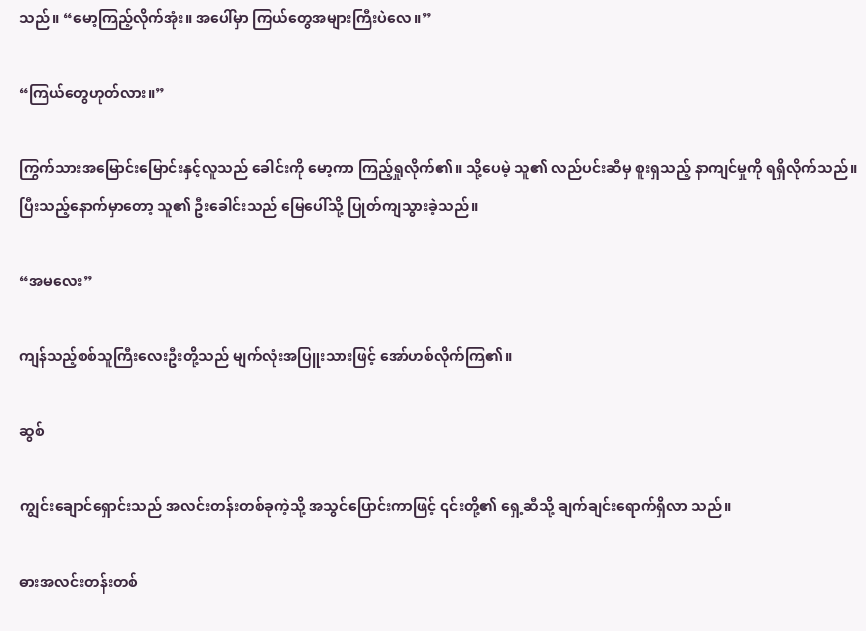သည်။ “မော့ကြည့်လိုက်အုံး။ အပေါ်မှာ ကြယ်တွေအများကြီးပဲလေ။”

“ကြယ်တွေဟုတ်လား။”

ကြွက်သားအမြောင်းမြောင်းနှင့်လူသည် ခေါင်းကို မော့ကာ ကြည့်ရှုလိုက်၏။ သို့ပေမဲ့ သူ၏ လည်ပင်းဆီမှ စူးရှသည့် နာကျင်မှုကို ရရှိလိုက်သည်။ ပြီးသည့်နောက်မှာတော့ သူ၏ ဦးခေါင်းသည် မြေပေါ်သို့ ပြုတ်ကျသွားခဲ့သည်။

“အမလေး”

ကျန်သည့်စစ်သူကြီးလေးဦးတို့သည် မျက်လုံးအပြူးသားဖြင့် အော်ဟစ်လိုက်ကြ၏။

ဆွစ်

ကျွင်းချောင်ရှောင်းသည် အလင်းတန်းတစ်ခုကဲ့သို့ အသွင်ပြောင်းကာဖြင့် ၎င်းတို့၏ ရှေ့ဆီသို့ ချက်ချင်းရောက်ရှိလာ သည်။

ဓားအလင်းတန်းတစ်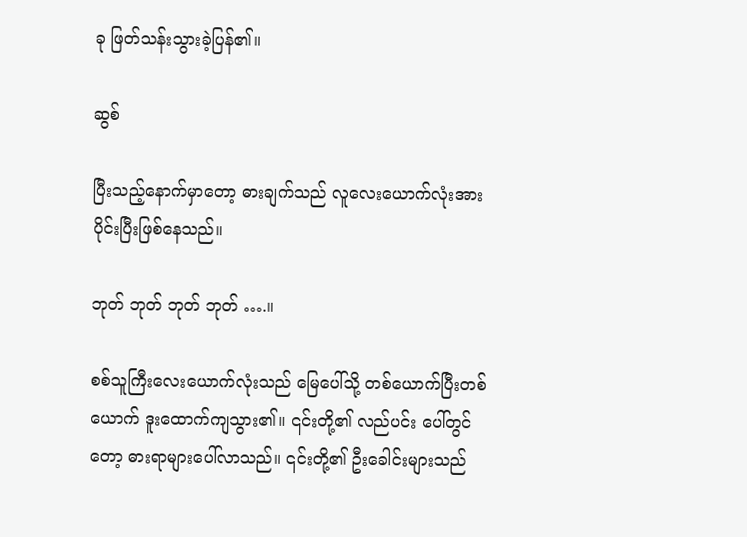ခု ဖြတ်သန်းသွားခဲ့ပြန်၏။

ဆွစ်

ပြီးသည့်နောက်မှာတော့ ဓားချက်သည် လူလေးယောက်လုံးအား ပိုင်းပြီးဖြစ်နေသည်။

ဘုတ် ဘုတ် ဘုတ် ဘုတ် ….။

စစ်သူကြီးလေးယောက်လုံးသည် မြေပေါ်သို့ တစ်ယောက်ပြီးတစ်ယောက် ဒူးထောက်ကျသွား၏။ ၎င်းတို့၏ လည်ပင်း ပေါ်တွင်တော့ ဓားရာများပေါ်လာသည်။ ၎င်းတို့၏ ဦးခေါင်းများသည်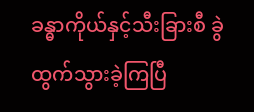ခန္ဓာကိုယ်နှင့်သီးခြားစီ ခွဲထွက်သွားခဲ့ကြပြီ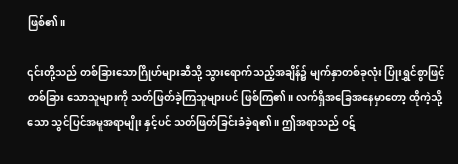ဖြစ်၏။

၎င်းတို့သည် တစ်ခြားသောဂြိုဟ်များဆီသို့ သွားရောက်သည့်အချိန်၌ မျက်နှာတစ်ခုလုံး ပြုံးရွှင်စွာဖြင့် တစ်ခြား သောသူများကို သတ်ဖြတ်ခဲ့ကြသူများပင် ဖြစ်ကြ၏။ လက်ရှိအခြေအနေမှာတော့ ထိုကဲ့သို့သော သွင်ပြင်အမူအရာမျိုး နှင့်ပင် သတ်ဖြတ်ခြင်းခံခဲ့ရ၏။ ဤအရာသည် ဝဋ်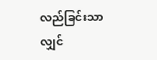လည်ခြင်းသာလျှင်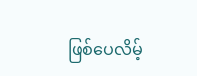ဖြစ်ပေလိမ့်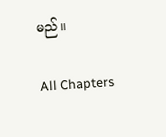မည်။

All Chapters